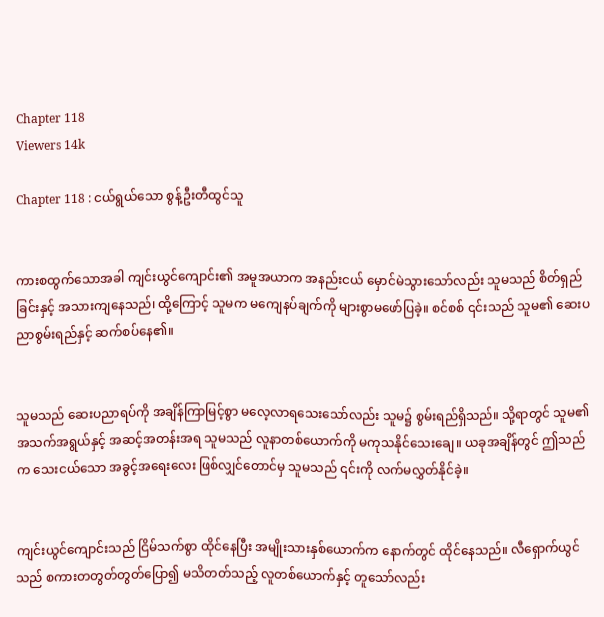Chapter 118
Viewers 14k

Chapter 118 : ငယ်ရွယ်သော စွန့်ဦးတီထွင်သူ


ကားစထွက်သောအခါ ကျင်းယွင်ကျောင်း၏ အမူအယာက အနည်းငယ် မှောင်မဲသွားသော်လည်း သူမသည် စိတ်ရှည်ခြင်းနှင့် အသားကျနေသည်၊ ထို့ကြောင့် သူမက မကျေနပ်ချက်ကို များစွာမဖော်ပြခဲ့။ စင်စစ် ၎င်းသည် သူမ၏ ဆေးပညာစွမ်းရည်နှင့် ဆက်စပ်နေ၏။


သူမသည် ဆေးပညာရပ်ကို အချိန်ကြာမြင့်စွာ မလေ့လာရသေးသော်လည်း သူမ၌ စွမ်းရည်ရှိသည်။ သို့ရာတွင် သူမ၏ အသက်အရွယ်နှင့် အဆင့်အတန်းအရ သူမသည် လူနာတစ်ယောက်ကို မကုသနိုင်သေးချေ။ ယခုအချိန်တွင် ဤသည်က သေးငယ်သော အခွင့်အရေးလေး ဖြစ်လျှင်တောင်မှ သူမသည် ၎င်းကို လက်မလွှတ်နိုင်ခဲ့။


ကျင်းယွင်ကျောင်းသည် ငြိမ်သက်စွာ ထိုင်နေပြီး အမျိုးသားနှစ်ယောက်က နောက်တွင် ထိုင်နေသည်။ လီရှောက်ယွင်သည် စကားတတွတ်တွတ်ပြော၍ မသိတတ်သည့် လူတစ်ယောက်နှင့် တူသော်လည်း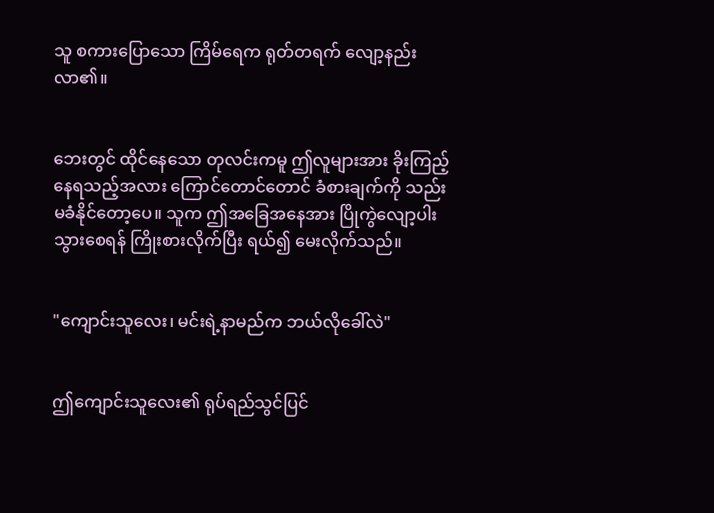သူ စကားပြောသော ကြိမ်ရေက ရုတ်တရက် လျော့နည်းလာ၏။


ဘေးတွင် ထိုင်နေသော တုလင်းကမူ ဤလူများအား ခိုးကြည့်နေရသည့်အလား ကြောင်တောင်တောင် ခံစားချက်ကို သည်းမခံနိုင်တော့ပေ။ သူက ဤအခြေအနေအား ပြိုကွဲလျော့ပါးသွားစေရန် ကြိုးစားလိုက်ပြီး ရယ်၍ မေးလိုက်သည်။


"ကျောင်းသူလေး၊ မင်းရဲ့နာမည်က ဘယ်လိုခေါ်လဲ"


ဤကျောင်းသူလေး၏ ရုပ်ရည်သွင်ပြင်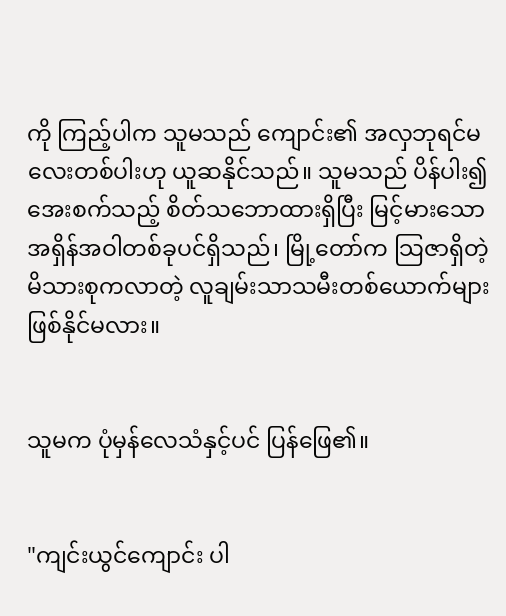ကို ကြည့်ပါက သူမသည် ကျောင်း၏ အလှဘုရင်မလေးတစ်ပါးဟု ယူဆနိုင်သည်။ သူမသည် ပိန်ပါး၍ အေးစက်သည့် စိတ်သဘောထားရှိပြီး မြင့်မားသော အရှိန်အဝါတစ်ခုပင်ရှိသည်၊ မြို့တော်က သြဇာရှိတဲ့ မိသားစုကလာတဲ့ လူချမ်းသာသမီးတစ်ယောက်များ ဖြစ်နိုင်မလား။


သူမက ပုံမှန်လေသံနှင့်ပင် ပြန်ဖြေ၏။


"ကျင်းယွင်ကျောင်း ပါ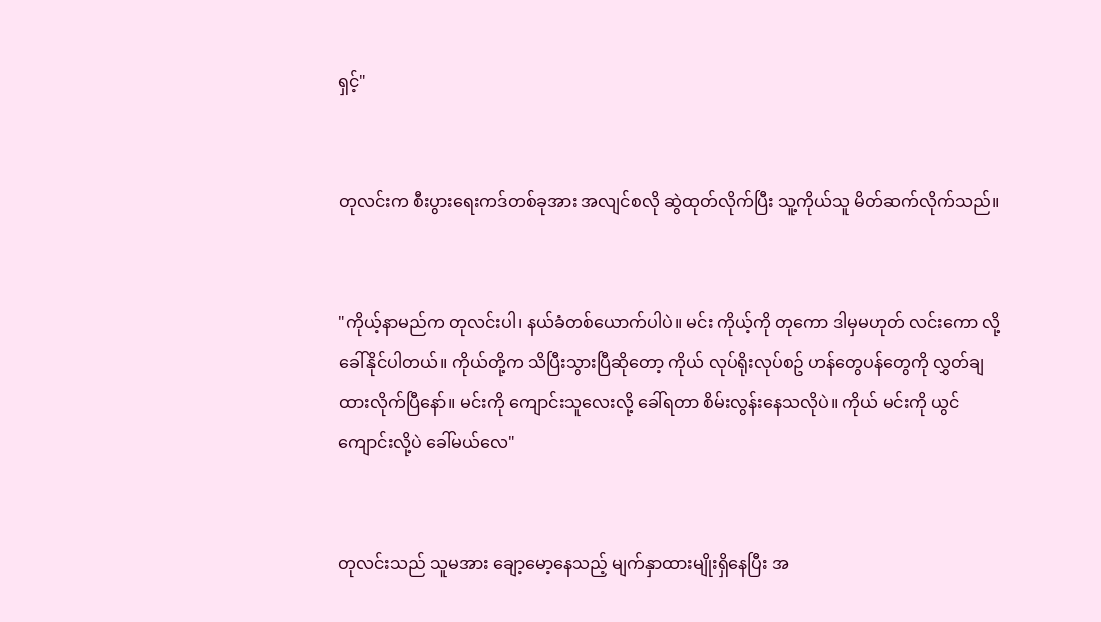ရှင့်"


တုလင်းက စီးပွားရေးကဒ်တစ်ခုအား အလျင်စလို ဆွဲထုတ်လိုက်ပြီး သူ့ကိုယ်သူ မိတ်ဆက်လိုက်သည်။


"ကိုယ့်နာမည်က တုလင်းပါ၊ နယ်ခံတစ်ယောက်ပါပဲ။ မင်း ကိုယ့်ကို တုကော ဒါမှမဟုတ် လင်းကော လို့ခေါ်နိုင်ပါတယ်။ ကိုယ်တို့က သိပြီးသွားပြီဆိုတော့ ကိုယ် လုပ်ရိုးလုပ်စဥ် ဟန်တွေပန်တွေကို လွှတ်ချထားလိုက်ပြီနော်။ မင်းကို ကျောင်းသူလေးလို့ ခေါ်ရတာ စိမ်းလွန်းနေသလိုပဲ။ ကိုယ် မင်းကို ယွင်ကျောင်းလို့ပဲ ခေါ်မယ်လေ"


တုလင်းသည် သူမအား ချော့မော့နေသည့် မျက်နှာထားမျိုးရှိနေပြီး အ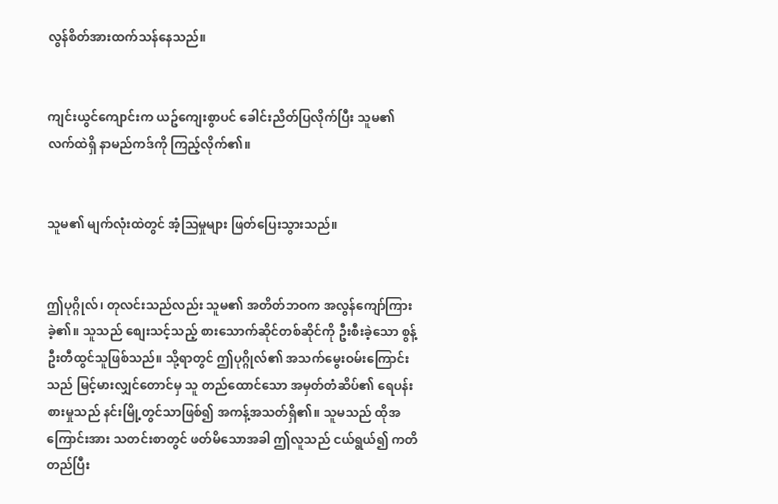လွန်စိတ်အားထက်သန်နေသည်။


ကျင်းယွင်ကျောင်းက ယဥ်ကျေးစွာပင် ခေါင်းညိတ်ပြလိုက်ပြီး သူမ၏ လက်ထဲရှိ နာမည်ကဒ်ကို ကြည့်လိုက်၏။


သူမ၏ မျက်လုံးထဲတွင် အံ့သြမှုများ ဖြတ်ပြေးသွားသည်။


ဤပုဂ္ဂိုလ်၊ တုလင်းသည်လည်း သူမ၏ အတိတ်ဘဝက အလွန်ကျော်ကြားခဲ့၏။ သူသည် စျေးသင့်သည့် စားသောက်ဆိုင်တစ်ဆိုင်ကို ဦးစီးခဲ့သော စွန့်ဦးတီထွင်သူဖြစ်သည်။ သို့ရာတွင် ဤပုဂ္ဂိုလ်၏ အသက်မွေးဝမ်းကြောင်းသည် မြင့်မားလျှင်တောင်မှ သူ တည်ထောင်သော အမှတ်တံဆိပ်၏ ရေပန်းစားမှုသည် နင်းမြို့တွင်သာဖြစ်၍ အကန့်အသတ်ရှိ၏။ သူမသည် ထိုအကြောင်းအား သတင်းစာတွင် ဖတ်မိသောအခါ ဤလူသည် ငယ်ရွယ်၍ ကတိတည်ပြီး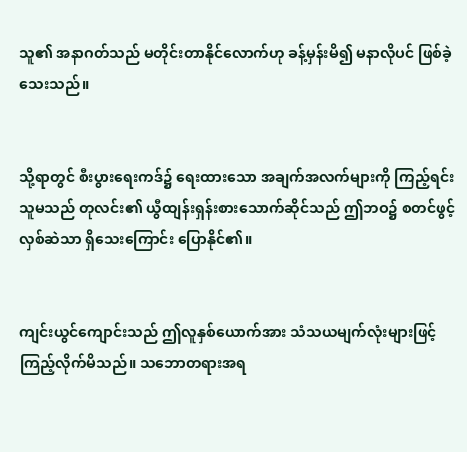သူ၏ အနာဂတ်သည် မတိုင်းတာနိုင်လောက်ဟု ခန့်မှန်းမိ၍ မနာလိုပင် ဖြစ်ခဲ့သေးသည်။


သို့ရာတွင် စီးပွားရေးကဒ်၌ ရေးထားသော အချက်အလက်များကို ကြည့်ရင်း သူမသည် တုလင်း၏ ယွီထျန်းရှန်းစားသောက်ဆိုင်သည် ဤဘဝ၌ စတင်ဖွင့်လှစ်ဆဲသာ ရှိသေးကြောင်း ပြောနိုင်၏။


ကျင်းယွင်ကျောင်းသည် ဤလူနှစ်ယောက်အား သံသယမျက်လုံးများဖြင့် ကြည့်လိုက်မိသည်။ သဘောတရားအရ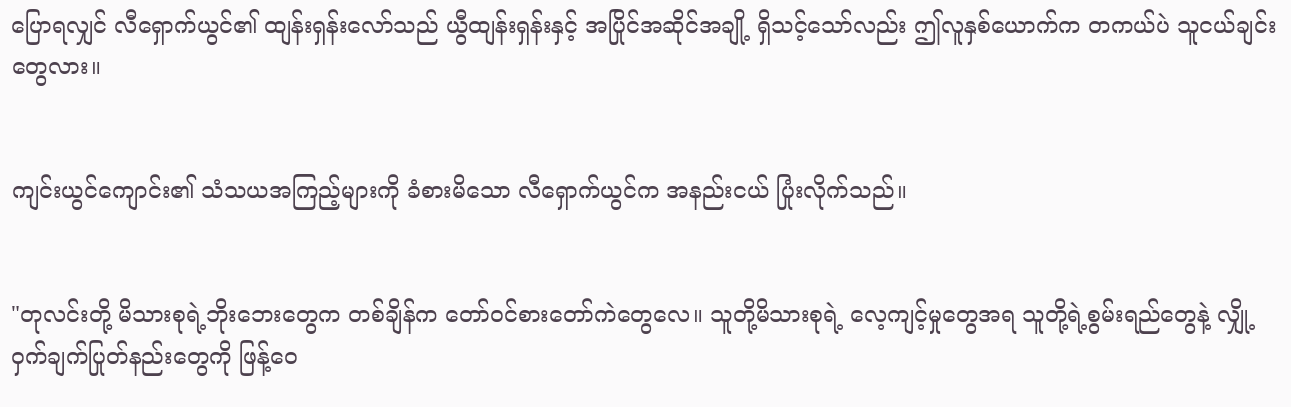ပြောရလျှင် လီရှောက်ယွင်၏ ထျန်းရှန်းလော်သည် ယွီထျန်းရှန်းနှင့် အပြိုင်အဆိုင်အချို့ ရှိသင့်သော်လည်း ဤလူနှစ်ယောက်က တကယ်ပဲ သူငယ်ချင်းတွေလား။


ကျင်းယွင်ကျောင်း၏ သံသယအကြည့်များကို ခံစားမိသော လီရှောက်ယွင်က အနည်းငယ် ပြုံးလိုက်သည်။


"တုလင်းတို့ မိသားစုရဲ့ဘိုးဘေးတွေက တစ်ချိန်က တော်ဝင်စားတော်ကဲတွေလေ။ သူတို့မိသားစုရဲ့ လေ့ကျင့်မှုတွေအရ သူတို့ရဲ့စွမ်းရည်တွေနဲ့ လျှို့ဝှက်ချက်ပြုတ်နည်းတွေကို ဖြန့်ဝေ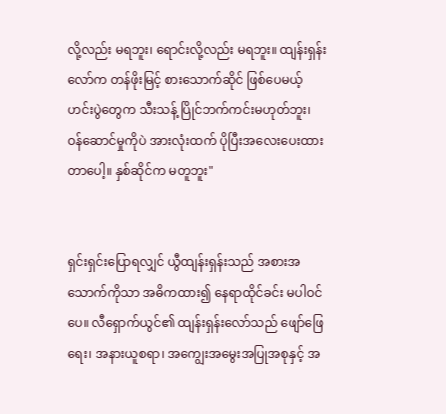လို့လည်း မရဘူး၊ ရောင်းလို့လည်း မရဘူး။ ထျန်းရှန်းလော်က တန်ဖိုးမြင့် စားသောက်ဆိုင် ဖြစ်ပေမယ့် ဟင်းပွဲတွေက သီးသန့် ပြိုင်ဘက်ကင်းမဟုတ်ဘူး၊ ဝန်ဆောင်မှုကိုပဲ အားလုံးထက် ပိုပြီးအလေးပေးထားတာပေါ့။ နှစ်ဆိုင်က မတူဘူး"


ရှင်းရှင်းပြောရလျှင် ယွီထျန်းရှန်းသည် အစားအသောက်ကိုသာ အဓိကထား၍ နေရာထိုင်ခင်း မပါဝင်ပေ။ လီရှောက်ယွင်၏ ထျန်းရှန်းလော်သည် ဖျော်ဖြေရေး၊ အနားယူစရာ၊ အကျွေးအမွေးအပြုအစုနှင့် အ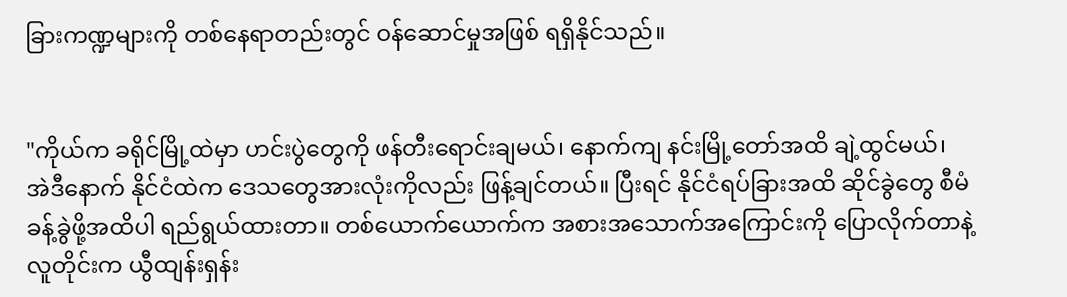ခြားကဏ္ဍများကို တစ်နေရာတည်းတွင် ဝန်ဆောင်မှုအဖြစ် ရရှိနိုင်သည်။


"ကိုယ်က ခရိုင်မြို့ထဲမှာ ဟင်းပွဲတွေကို ဖန်တီးရောင်းချမယ်၊ နောက်ကျ နင်းမြို့တော်အထိ ချဲ့ထွင်မယ်၊ အဲဒီနောက် နိုင်ငံထဲက ဒေသတွေအားလုံးကိုလည်း ဖြန့်ချင်တယ်။ ပြီးရင် နိုင်ငံရပ်ခြားအထိ ဆိုင်ခွဲတွေ စီမံခန့်ခွဲဖို့အထိပါ ရည်ရွယ်ထားတာ။ တစ်ယောက်ယောက်က အစားအသောက်အကြောင်းကို ပြောလိုက်တာနဲ့ လူတိုင်းက ယွီထျန်းရှန်း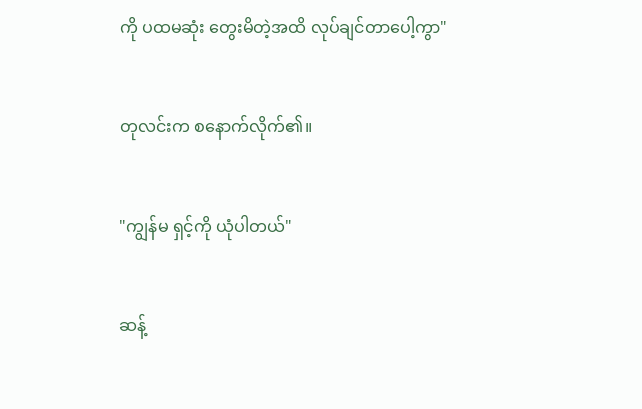ကို ပထမဆုံး တွေးမိတဲ့အထိ လုပ်ချင်တာပေါ့ကွာ"


တုလင်းက စနောက်လိုက်၏။


"ကျွန်မ ရှင့်ကို ယုံပါတယ်"


ဆန့်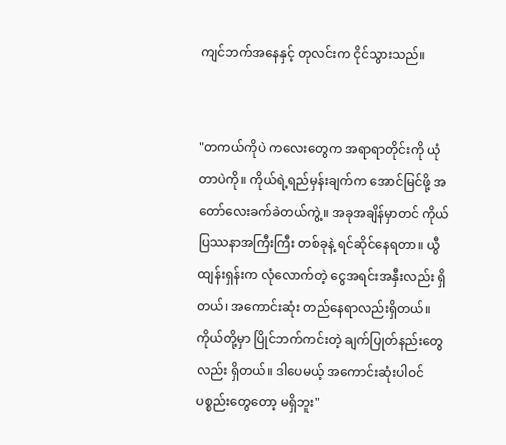ကျင်ဘက်အနေနှင့် တုလင်းက ငိုင်သွားသည်။


"တကယ်ကိုပဲ ကလေးတွေက အရာရာတိုင်းကို ယုံတာပဲကို။ ကိုယ်ရဲ့ရည်မှန်းချက်က အောင်မြင်ဖို့ အတော်လေးခက်ခဲတယ်ကွဲ့။ အခုအချိန်မှာတင် ကိုယ် ပြဿနာအကြီးကြီး တစ်ခုနဲ့ ရင်ဆိုင်နေရတာ။ ယွီထျန်းရှန်းက လုံလောက်တဲ့ ငွေအရင်းအနှီးလည်း ရှိတယ်၊ အကောင်းဆုံး တည်နေရာလည်းရှိတယ်။ ကိုယ်တို့မှာ ပြိုင်ဘက်ကင်းတဲ့ ချက်ပြုတ်နည်းတွေလည်း ရှိတယ်။ ဒါပေမယ့် အကောင်းဆုံးပါဝင်ပစ္စည်းတွေတော့ မရှိဘူး"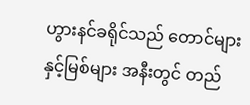ဟွားနင်ခရိုင်သည် တောင်များနှင့်မြစ်များ အနီးတွင် တည်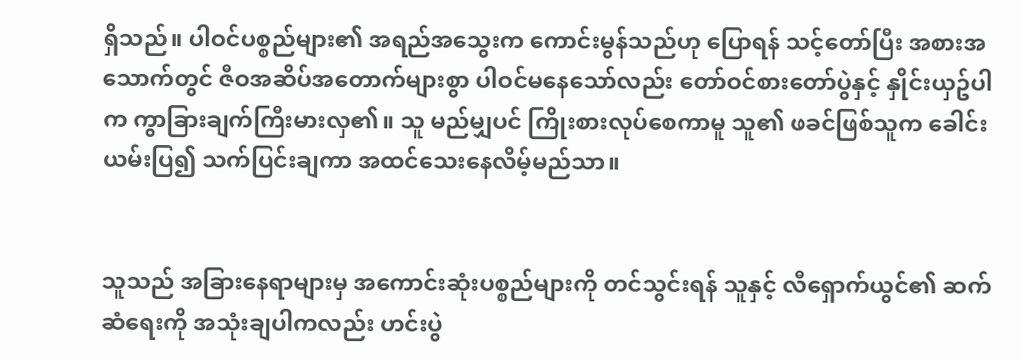ရှိသည်။ ပါဝင်ပစ္စည်များ၏ အရည်အသွေးက ကောင်းမွန်သည်ဟု ပြောရန် သင့်တော်ပြီး အစားအသောက်တွင် ဇီဝအဆိပ်အတောက်များစွာ ပါဝင်မနေသော်လည်း တော်ဝင်စားတော်ပွဲနှင့် နှိုင်းယှဥ်ပါက ကွာခြားချက်ကြီးမားလှ၏။ သူ မည်မျှပင် ကြိုးစားလုပ်စေကာမူ သူ၏ ဖခင်ဖြစ်သူက ခေါင်းယမ်းပြ၍ သက်ပြင်းချကာ အထင်သေးနေလိမ့်မည်သာ။


သူသည် အခြားနေရာများမှ အကောင်းဆုံးပစ္စည်များကို တင်သွင်းရန် သူနှင့် လီရှောက်ယွင်၏ ဆက်ဆံရေးကို အသုံးချပါကလည်း ဟင်းပွဲ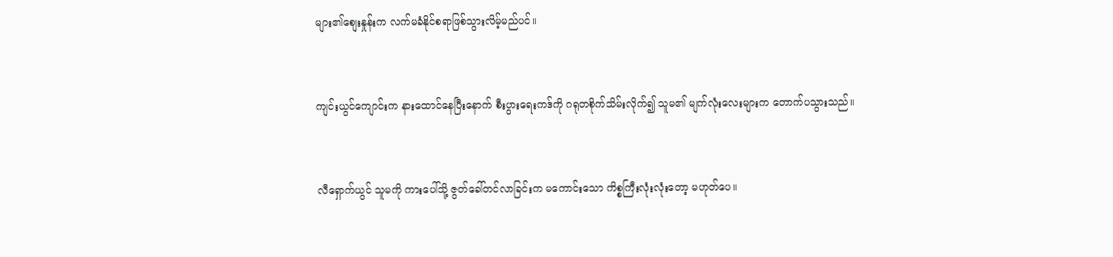များ၏စျေးနှုန်းက လက်မခံနိုင်စရာဖြစ်သွားလိမ့်မည်ပင်။


ကျင်းယွင်ကျောင်းက နားထောင်နေပြီးနောက် စီးပွားရေးကဒ်ကို ဂရုတစိုက်သိမ်းလိုက်၍ သူမ၏ မျက်လုံးလေးများက တောက်ပသွားသည်။


လီရှောက်ယွင် သူမကို ကားပေါ်သို့ ဇွတ်ခေါ်တင်လာခြင်းက မကောင်းသော ကိစ္စကြီးလုံးလုံးတော့ မဟုတ်ပေ။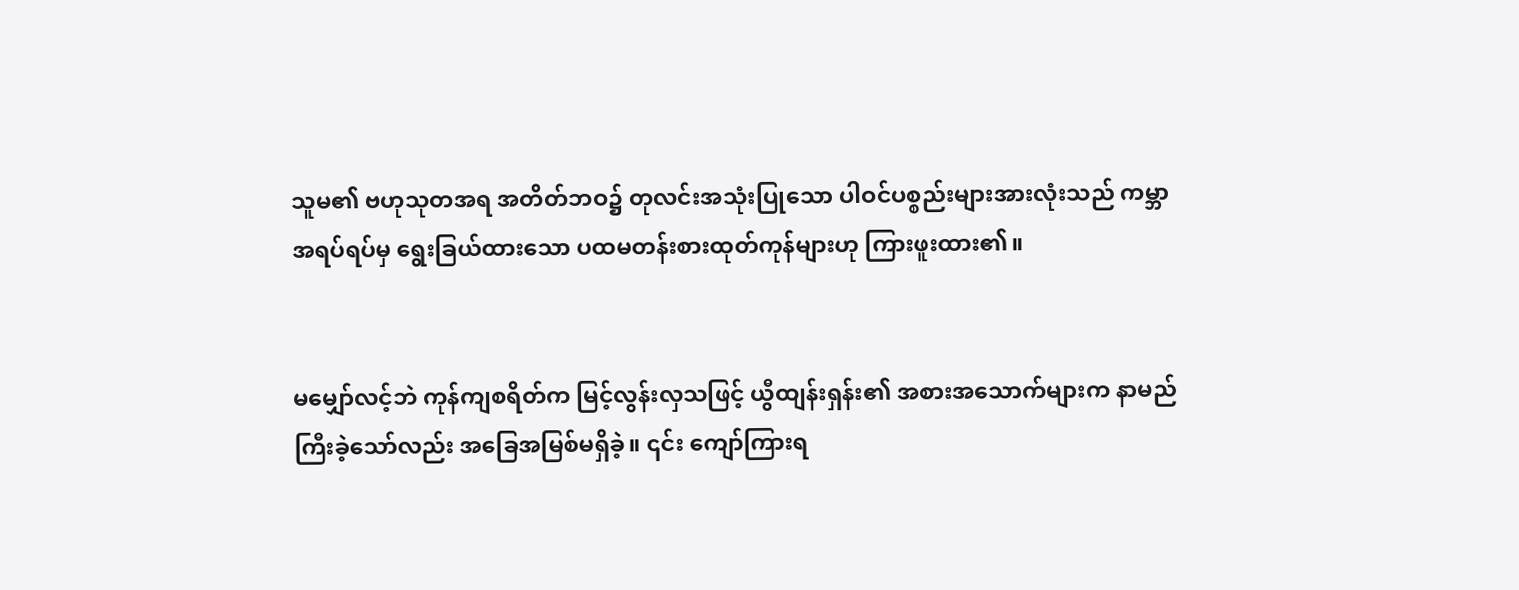သူမ၏ ဗဟုသုတအရ အတိတ်ဘဝ၌ တုလင်းအသုံးပြုသော ပါဝင်ပစ္စည်းများအားလုံးသည် ကမ္ဘာအရပ်ရပ်မှ ရွေးခြယ်ထားသော ပထမတန်းစားထုတ်ကုန်များဟု ကြားဖူးထား၏။


မမျှော်လင့်ဘဲ ကုန်ကျစရိတ်က မြင့်လွန်းလှသဖြင့် ယွီထျန်းရှန်း၏ အစားအသောက်များက နာမည်ကြီးခဲ့သော်လည်း အခြေအမြစ်မရှိခဲ့။ ၎င်း ကျော်ကြားရ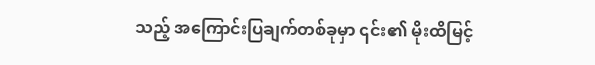သည့် အကြောင်းပြချက်တစ်ခုမှာ ၎င်း၏ မိုးထိမြင့်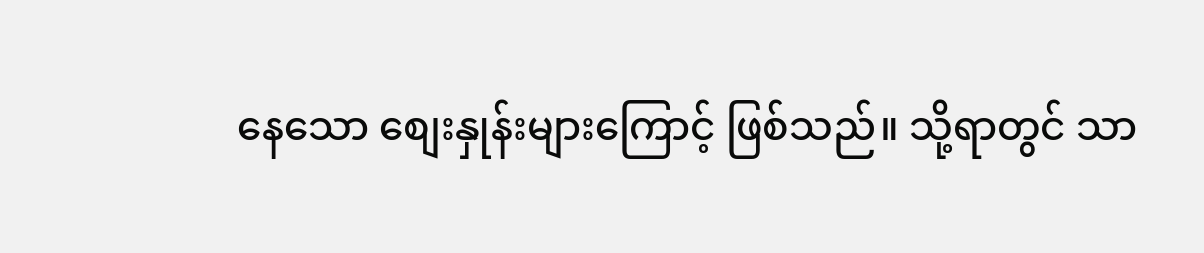နေသော စျေးနှုန်းများကြောင့် ဖြစ်သည်။ သို့ရာတွင် သာ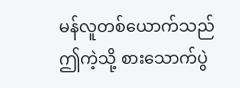မန်လူတစ်ယောက်သည် ဤကဲ့သို့ စားသောက်ပွဲ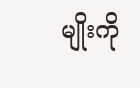မျိုးကို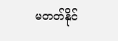မတတ်နိုင်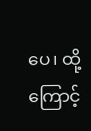ပေ၊ ထို့ကြောင့်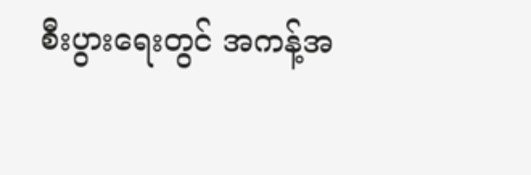စီးပွားရေးတွင် အကန့်အ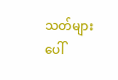သတ်များ ပေါ်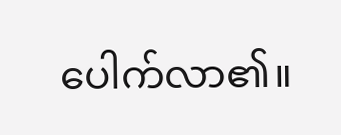ပေါက်လာ၏။